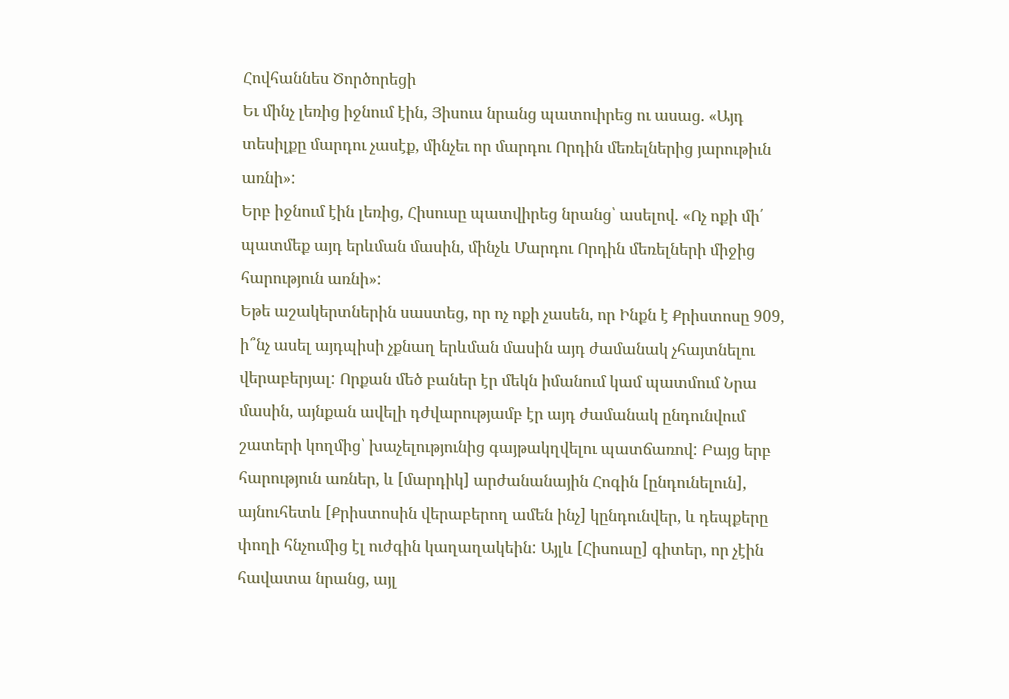Հովհաննես Ծործորեցի
Եւ մինչ լեռից իջնում էին, Յիսուս նրանց պատուիրեց ու ասաց. «Այդ տեսիլքը մարդու չասէք, մինչեւ որ մարդու Որդին մեռելներից յարութիւն առնի»:
Երբ իջնում էին լեռից, Հիսուսը պատվիրեց նրանց՝ ասելով. «Ոչ ոքի մի՛ պատմեք այդ երևման մասին, մինչև Մարդու Որդին մեռելների միջից հարություն առնի»:
Եթե աշակերտներին սաստեց, որ ոչ ոքի չասեն, որ Ինքն է Քրիստոսը 909, ի՞նչ ասել այդպիսի չքնաղ երևման մասին այդ ժամանակ չհայտնելու վերաբերյալ: Որքան մեծ բաներ էր մեկն իմանում կամ պատմում Նրա մասին, այնքան ավելի դժվարությամբ էր այդ ժամանակ ընդունվում շատերի կողմից՝ խաչելությունից գայթակղվելու պատճառով: Բայց երբ հարություն առներ, և [մարդիկ] արժանանային Հոգին [ընդունելուն], այնուհետև [Քրիստոսին վերաբերող ամեն ինչ] կընդունվեր, և դեպքերը փողի հնչումից էլ ուժգին կաղաղակեին: Այլև [Հիսուսը] գիտեր, որ չէին հավատա նրանց, այլ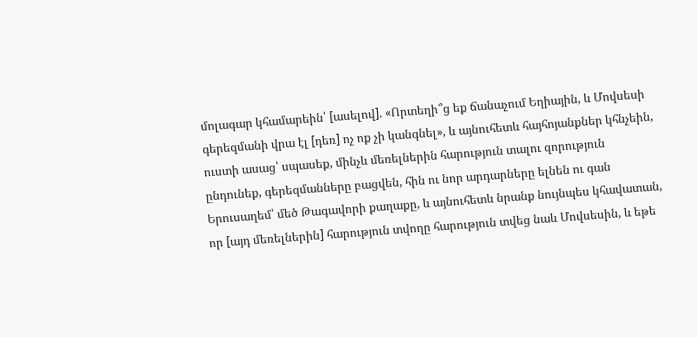մոլագար կհամարեին՝ [ասելով]. «Որտեղի՞ց եք ճանաչում Եղիային, և Մովսեսի գերեզմանի վրա էլ [դեռ] ոչ ոք չի կանգնել», և այնուհետև հայհոյանքներ կհնչեին, ուստի ասաց՝ սպասեք, մինչև մեռելներին հարություն տալու զորություն ընդունեք, գերեզմանները բացվեն, հին ու նոր արդարները ելնեն ու գան Երուսաղեմ՝ մեծ Թագավորի քաղաքը, և այնուհետև նրանք նույնպես կհավատան, որ [այդ մեռելներին] հարություն տվողը հարություն տվեց նաև Մովսեսին, և եթե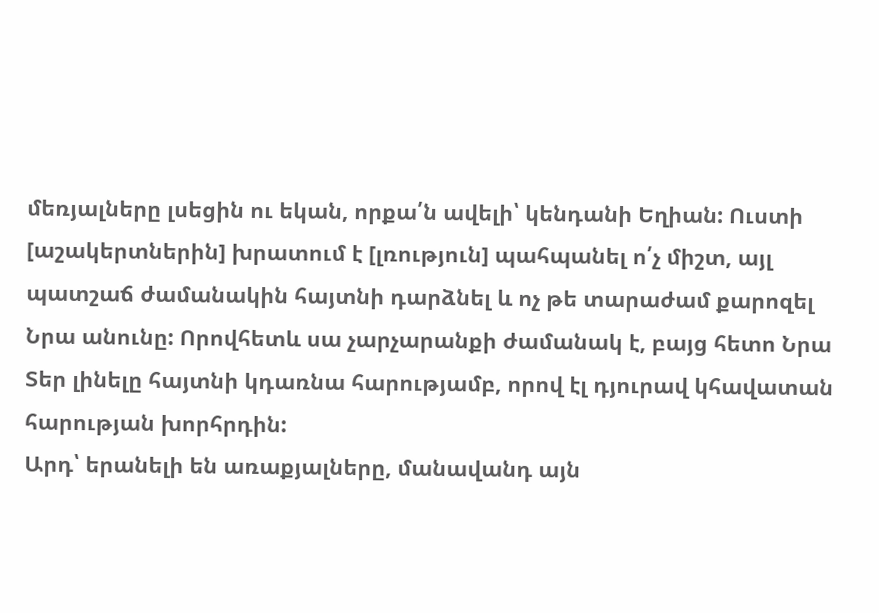մեռյալները լսեցին ու եկան, որքա՛ն ավելի՝ կենդանի Եղիան: Ուստի [աշակերտներին] խրատում է [լռություն] պահպանել ո՛չ միշտ, այլ պատշաճ ժամանակին հայտնի դարձնել և ոչ թե տարաժամ քարոզել Նրա անունը: Որովհետև սա չարչարանքի ժամանակ է, բայց հետո Նրա Տեր լինելը հայտնի կդառնա հարությամբ, որով էլ դյուրավ կհավատան հարության խորհրդին:
Արդ՝ երանելի են առաքյալները, մանավանդ այն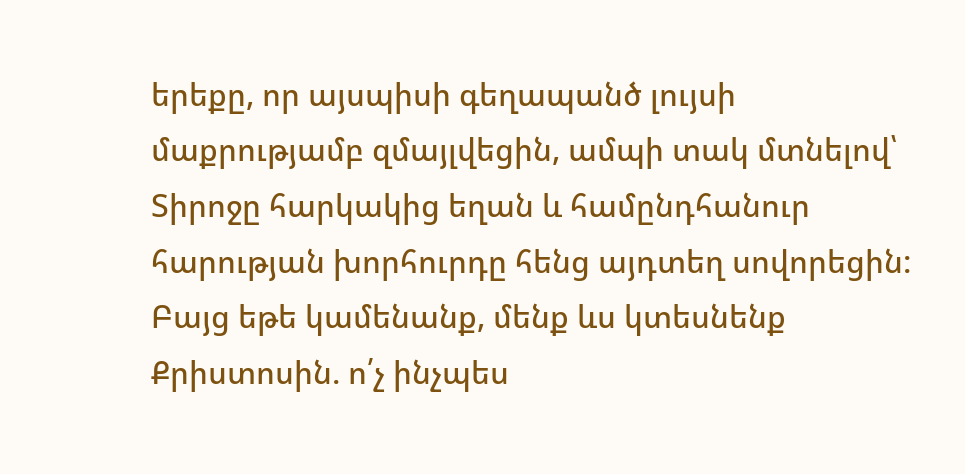երեքը, որ այսպիսի գեղապանծ լույսի մաքրությամբ զմայլվեցին, ամպի տակ մտնելով՝ Տիրոջը հարկակից եղան և համընդհանուր հարության խորհուրդը հենց այդտեղ սովորեցին: Բայց եթե կամենանք, մենք ևս կտեսնենք Քրիստոսին. ո՛չ ինչպես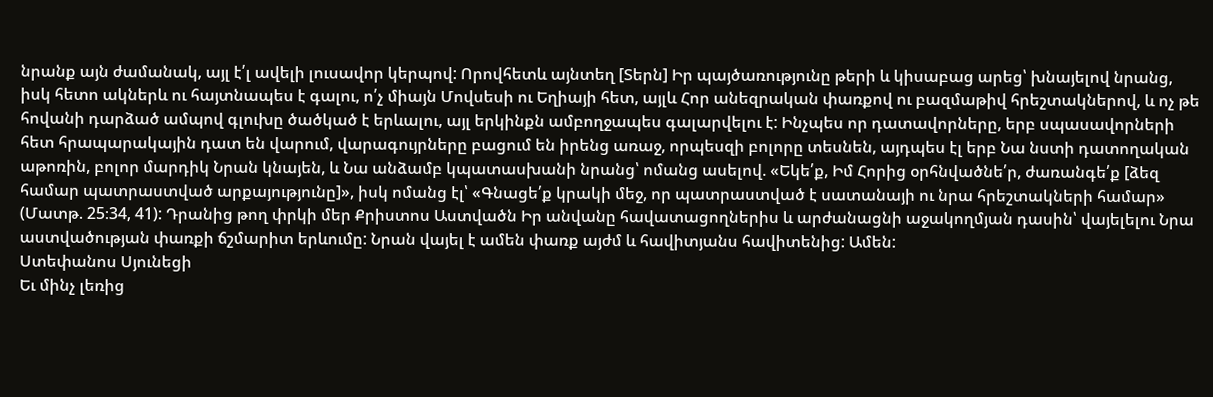նրանք այն ժամանակ, այլ է՛լ ավելի լուսավոր կերպով: Որովհետև այնտեղ [Տերն] Իր պայծառությունը թերի և կիսաբաց արեց՝ խնայելով նրանց, իսկ հետո ակներև ու հայտնապես է գալու, ո՛չ միայն Մովսեսի ու Եղիայի հետ, այլև Հոր անեզրական փառքով ու բազմաթիվ հրեշտակներով, և ոչ թե հովանի դարձած ամպով գլուխը ծածկած է երևալու, այլ երկինքն ամբողջապես գալարվելու է: Ինչպես որ դատավորները, երբ սպասավորների հետ հրապարակային դատ են վարում, վարագույրները բացում են իրենց առաջ, որպեսզի բոլորը տեսնեն, այդպես էլ երբ Նա նստի դատողական աթոռին, բոլոր մարդիկ Նրան կնայեն, և Նա անձամբ կպատասխանի նրանց՝ ոմանց ասելով. «Եկե՛ք, Իմ Հորից օրհնվածնե՛ր, ժառանգե՛ք [ձեզ համար պատրաստված արքայությունը]», իսկ ոմանց էլ՝ «Գնացե՛ք կրակի մեջ, որ պատրաստված է սատանայի ու նրա հրեշտակների համար» (Մատթ. 25։34, 41): Դրանից թող փրկի մեր Քրիստոս Աստվածն Իր անվանը հավատացողներիս և արժանացնի աջակողմյան դասին՝ վայելելու Նրա աստվածության փառքի ճշմարիտ երևումը: Նրան վայել է ամեն փառք այժմ և հավիտյանս հավիտենից: Ամեն:
Ստեփանոս Սյունեցի
Եւ մինչ լեռից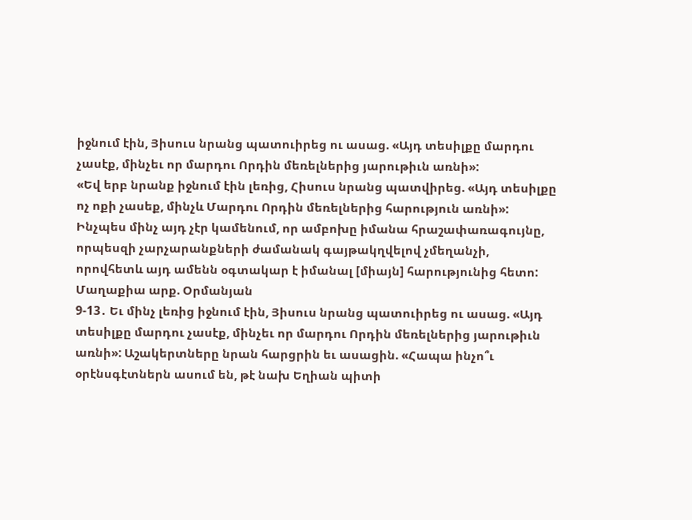իջնում էին, Յիսուս նրանց պատուիրեց ու ասաց. «Այդ տեսիլքը մարդու չասէք, մինչեւ որ մարդու Որդին մեռելներից յարութիւն առնի»:
«Եվ երբ նրանք իջնում էին լեռից, Հիսուս նրանց պատվիրեց. «Այդ տեսիլքը ոչ ոքի չասեք, մինչև Մարդու Որդին մեռելներից հարություն առնի»:
Ինչպես մինչ այդ չէր կամենում, որ ամբոխը իմանա հրաշափառագույնը, որպեսզի չարչարանքների ժամանակ գայթակղվելով չմեղանչի, որովհետև այդ ամենն օգտակար է իմանալ [միայն] հարությունից հետո:
Մաղաքիա արք. Օրմանյան
9-13․ Եւ մինչ լեռից իջնում էին, Յիսուս նրանց պատուիրեց ու ասաց. «Այդ տեսիլքը մարդու չասէք, մինչեւ որ մարդու Որդին մեռելներից յարութիւն առնի»: Աշակերտները նրան հարցրին եւ ասացին. «Հապա ինչո՞ւ օրէնսգէտներն ասում են, թէ նախ Եղիան պիտի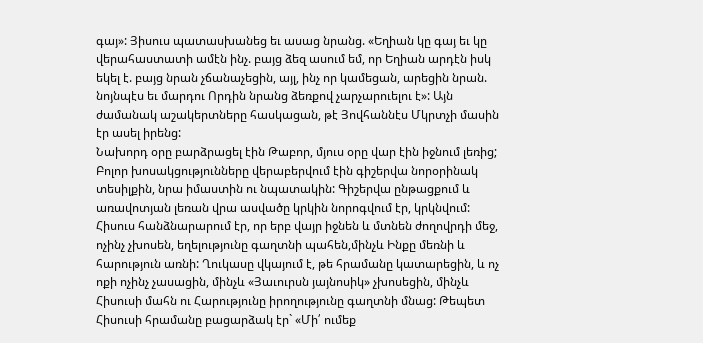գայ»: Յիսուս պատասխանեց եւ ասաց նրանց. «Եղիան կը գայ եւ կը վերահաստատի ամէն ինչ. բայց ձեզ ասում եմ, որ Եղիան արդէն իսկ եկել է. բայց նրան չճանաչեցին, այլ, ինչ որ կամեցան, արեցին նրան. նոյնպէս եւ մարդու Որդին նրանց ձեռքով չարչարուելու է»: Այն ժամանակ աշակերտները հասկացան, թէ Յովհաննէս Մկրտչի մասին էր ասել իրենց:
Նախորդ օրը բարձրացել էին Թաբոր, մյուս օրը վար էին իջնում լեռից; Բոլոր խոսակցությունները վերաբերվում էին գիշերվա նորօրինակ տեսիլքին, նրա իմաստին ու նպատակին: Գիշերվա ընթացքում և առավոտյան լեռան վրա ասվածը կրկին նորոգվում էր, կրկնվում: Հիսուս հանձնարարում էր, որ երբ վայր իջնեն և մտնեն ժողովրդի մեջ, ոչինչ չխոսեն, եղելությունը գաղտնի պահեն,մինչև Ինքը մեռնի և հարություն առնի: Ղուկասը վկայում է, թե հրամանը կատարեցին, և ոչ ոքի ոչինչ չասացին, մինչև «Յաւուրսն յայնոսիկ» չխոսեցին, մինչև Հիսուսի մահն ու Հարությունը իրողությունը գաղտնի մնաց: Թեպետ Հիսուսի հրամանը բացարձակ էր` «Մի՛ ումեք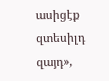ասիցէք զտեսիլդ զայդ»,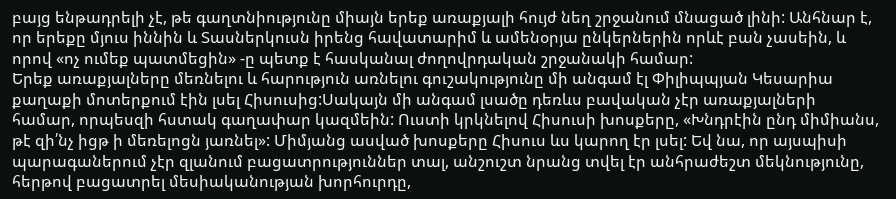բայց ենթադրելի չէ, թե գաղտնիությունը միայն երեք առաքյալի հույժ նեղ շրջանում մնացած լինի: Անհնար է, որ երեքը մյուս իննին և Տասներկուսն իրենց հավատարիմ և ամենօրյա ընկերներին որևէ բան չասեին, և որով «ոչ ումեք պատմեցին» -ը պետք է հասկանալ ժողովրդական շրջանակի համար:
Երեք առաքյալները մեռնելու և հարություն առնելու գուշակությունը մի անգամ էլ Փիլիպպյան Կեսարիա քաղաքի մոտերքում էին լսել Հիսուսից:Սակայն մի անգամ լսածը դեռևս բավական չէր առաքյալների համար, որպեսզի հստակ գաղափար կազմեին: Ուստի կրկնելով Հիսուսի խոսքերը, «Խնդրէին ընդ միմիանս, թէ զի՛նչ իցթ ի մեռելոցն յառնել»: Միմյանց ասված խոսքերը Հիսուս ևս կարող էր լսել: Եվ նա, որ այսպիսի պարագաներում չէր զլանում բացատրություններ տալ, անշուշտ նրանց տվել էր անհրաժեշտ մեկնությունը, հերթով բացատրել մեսիականության խորհուրդը,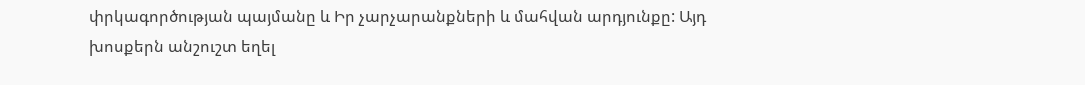փրկագործության պայմանը և Իր չարչարանքների և մահվան արդյունքը: Այդ խոսքերն անշուշտ եղել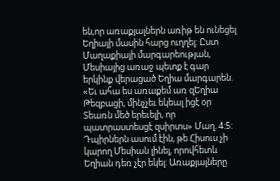են,որ առաքյալներն առիթ են ունեցել Եղիայի մասին հարց ուղղել: Ըստ Մաղաքիայի մարգարեության, Մեսիայից առաջ պետք է գար երկինք վերացած Եղիա մարգարեն. «Եւ ահա ես առաքեմ առ զԵղիա Թեզբացի, մինչչեւ եկեալ իցէ օր Տեառն մեծ երեւելի, որ պատրաստեսցէ զսիրտս» Մաղ. 4:5: Դպիրներն ասում էին, թե Հիսուս չի կարող Մեսիան լինել, որովհետև Եղիան դեռ չէր եկել: Առաքյալները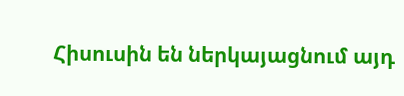Հիսուսին են ներկայացնում այդ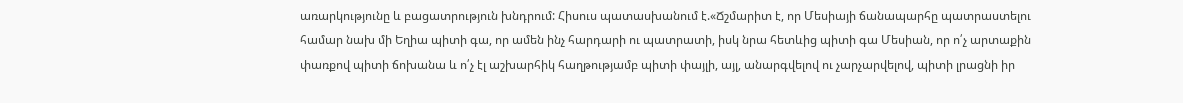առարկությունը և բացատրություն խնդրում: Հիսուս պատասխանում է.«Ճշմարիտ է, որ Մեսիայի ճանապարհը պատրաստելու համար նախ մի Եղիա պիտի գա, որ ամեն ինչ հարդարի ու պատրատի, իսկ նրա հետևից պիտի գա Մեսիան, որ ո՛չ արտաքին փառքով պիտի ճոխանա և ո՛չ էլ աշխարհիկ հաղթությամբ պիտի փայլի, այլ, անարգվելով ու չարչարվելով, պիտի լրացնի իր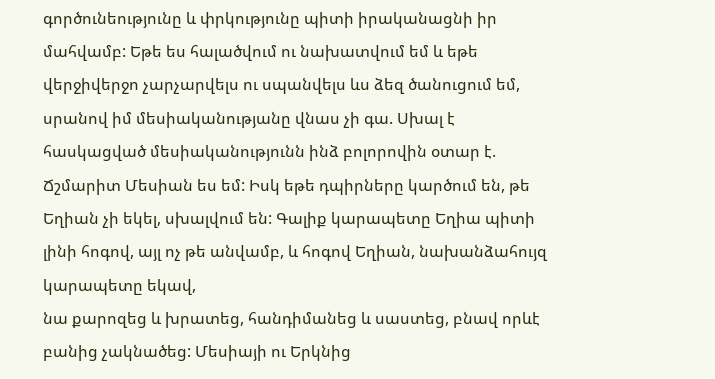գործունեությունը և փրկությունը պիտի իրականացնի իր մահվամբ: Եթե ես հալածվում ու նախատվում եմ և եթե վերջիվերջո չարչարվելս ու սպանվելս ևս ձեզ ծանուցում եմ, սրանով իմ մեսիականությանը վնաս չի գա. Սխալ է հասկացված մեսիականությունն ինձ բոլորովին օտար է. Ճշմարիտ Մեսիան ես եմ: Իսկ եթե դպիրները կարծում են, թե Եղիան չի եկել, սխալվում են: Գալիք կարապետը Եղիա պիտի լինի հոգով, այլ ոչ թե անվամբ, և հոգով Եղիան, նախանձահույզ կարապետը եկավ,
նա քարոզեց և խրատեց, հանդիմանեց և սաստեց, բնավ որևէ բանից չակնածեց: Մեսիայի ու Երկնից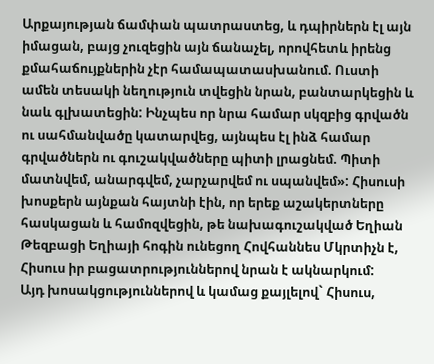Արքայության ճամփան պատրաստեց, և դպիրներն էլ այն իմացան, բայց չուզեցին այն ճանաչել, որովհետև իրենց քմահաճույքներին չէր համապատասխանում. Ուստի ամեն տեսակի նեղություն տվեցին նրան, բանտարկեցին և նաև գլխատեցին: Ինչպես որ նրա համար սկզբից գրվածն ու սահմանվածը կատարվեց, այնպես էլ ինձ համար գրվածներն ու գուշակվածները պիտի լրացնեմ. Պիտի մատնվեմ, անարգվեմ, չարչարվեմ ու սպանվեմ»: Հիսուսի խոսքերն այնքան հայտնի էին, որ երեք աշակերտները հասկացան և համոզվեցին, թե նախագուշակված Եղիան Թեզբացի Եղիայի հոգին ունեցող Հովհաննես Մկրտիչն է, Հիսուս իր բացատրություններով նրան է ակնարկում:
Այդ խոսակցություններով և կամաց քայլելով` Հիսուս,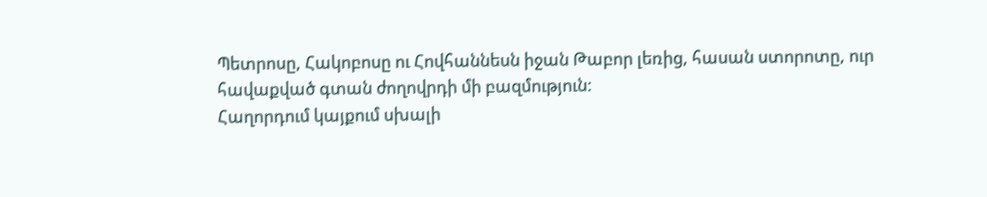Պետրոսը, Հակոբոսը ու Հովհաննեսն իջան Թաբոր լեռից, հասան ստորոտը, ուր հավաքված գտան ժողովրդի մի բազմություն:
Հաղորդում կայքում սխալի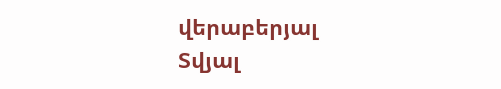վերաբերյալ
Տվյալ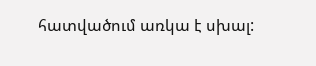հատվածում առկա է սխալ: